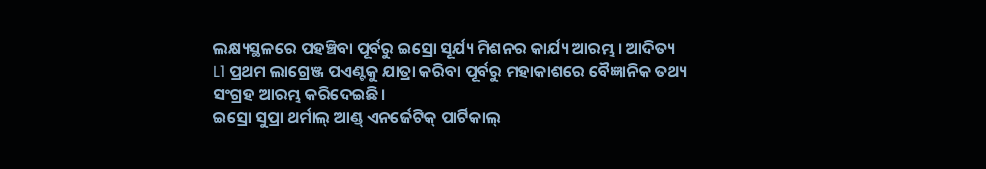ଲକ୍ଷ୍ୟସ୍ଥଳରେ ପହଞ୍ଚିବା ପୂର୍ବରୁ ଇସ୍ରୋ ସୂର୍ଯ୍ୟ ମିଶନର କାର୍ଯ୍ୟ ଆରମ୍ଭ। ଆଦିତ୍ୟ L1 ପ୍ରଥମ ଲାଗ୍ରେଞ୍ଜ ପଏଣ୍ଟକୁ ଯାତ୍ରା କରିବା ପୂର୍ବରୁ ମହାକାଶରେ ବୈଜ୍ଞାନିକ ତଥ୍ୟ ସଂଗ୍ରହ ଆରମ୍ଭ କରିଦେଇଛି।
ଇସ୍ରୋ ସୁପ୍ରା ଥର୍ମାଲ୍ ଆଣ୍ଡ୍ ଏନର୍ଜେଟିକ୍ ପାର୍ଟିକାଲ୍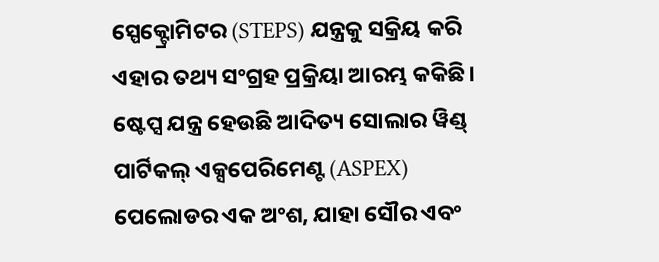ସ୍ପେକ୍ଟ୍ରୋମିଟର (STEPS) ଯନ୍ତ୍ରକୁ ସକ୍ରିୟ କରି ଏହାର ତଥ୍ୟ ସଂଗ୍ରହ ପ୍ରକ୍ରିୟା ଆରମ୍ଭ କକିଛି। ଷ୍ଟେପ୍ସ ଯନ୍ତ୍ର ହେଉଛି ଆଦିତ୍ୟ ସୋଲାର ୱିଣ୍ଡ୍ ପାର୍ଟିକଲ୍ ଏକ୍ସପେରିମେଣ୍ଟ (ASPEX) ପେଲୋଡର ଏକ ଅଂଶ, ଯାହା ସୌର ଏବଂ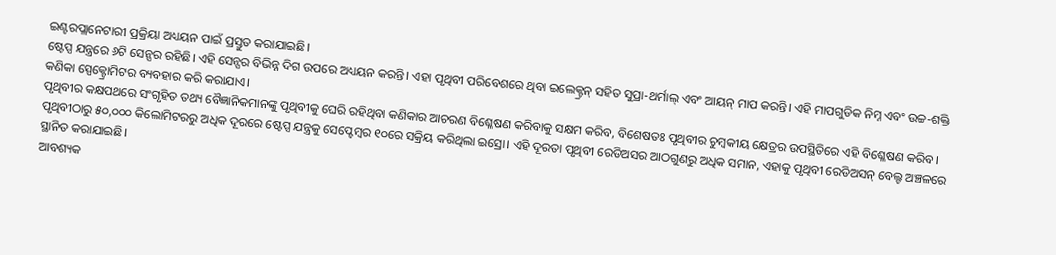ଇଣ୍ଟରପ୍ଲାନେଟାରୀ ପ୍ରକ୍ରିୟା ଅଧ୍ୟୟନ ପାଇଁ ପ୍ରସ୍ତୁତ କରାଯାଇଛି।
ଷ୍ଟେପ୍ସ ଯନ୍ତ୍ରରେ ୬ଟି ସେନ୍ସର ରହିଛି। ଏହି ସେନ୍ସର ବିଭିନ୍ନ ଦିଗ ଉପରେ ଅଧ୍ୟୟନ କରନ୍ତି। ଏହା ପୃଥିବୀ ପରିବେଶରେ ଥିବା ଇଲେକ୍ଟ୍ରନ୍ ସହିତ ସୁପ୍ରା-ଥର୍ମାଲ୍ ଏବଂ ଆୟନ୍ ମାପ କରନ୍ତି। ଏହି ମାପଗୁଡିକ ନିମ୍ନ ଏବଂ ଉଚ୍ଚ-ଶକ୍ତି କଣିକା ସ୍ପେକ୍ଟ୍ରୋମିଟର ବ୍ୟବହାର କରି କରାଯାଏ।
ପୃଥିବୀର କକ୍ଷପଥରେ ସଂଗୃହିତ ତଥ୍ୟ ବୈଜ୍ଞାନିକମାନଙ୍କୁ ପୃଥିବୀକୁ ଘେରି ରହିଥିବା କଣିକାର ଆଚରଣ ବିଶ୍ଳେଷଣ କରିବାକୁ ସକ୍ଷମ କରିବ, ବିଶେଷତଃ ପୃଥିବୀର ଚୁମ୍ବକୀୟ କ୍ଷେତ୍ରର ଉପସ୍ଥିତିରେ ଏହି ବିଶ୍ଳେଷଣ କରିବ। ପୃଥିବୀଠାରୁ ୫୦,୦୦୦ କିଲୋମିଟରରୁ ଅଧିକ ଦୂରରେ ଷ୍ଟେପ୍ସ ଯନ୍ତ୍ରକୁ ସେପ୍ଟେମ୍ବର ୧୦ରେ ସକ୍ରିୟ କରିଥିଲା ଇସ୍ରୋ। ଏହି ଦୂରତା ପୃଥିବୀ ରେଡିଅସର ଆଠଗୁଣରୁ ଅଧିକ ସମାନ, ଏହାକୁ ପୃଥିବୀ ରେଡିଅସନ୍ ବେଲ୍ଟ ଅଞ୍ଚଳରେ ସ୍ଥାନିତ କରାଯାଇଛି।
ଆବଶ୍ୟକ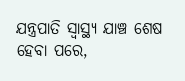ଯନ୍ତ୍ରପାତି ସ୍ୱାସ୍ଥ୍ୟ ଯାଞ୍ଚ ଶେଷ ହେବା ପରେ,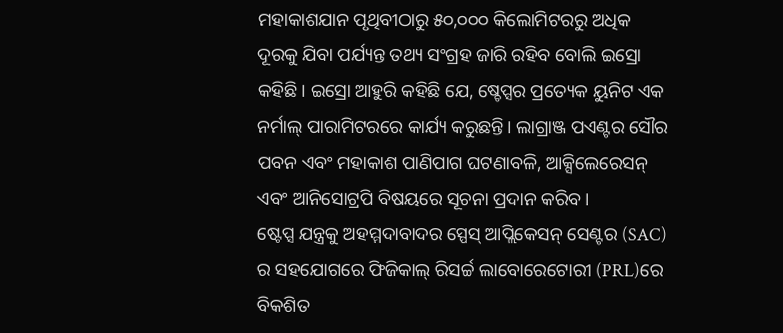ମହାକାଶଯାନ ପୃଥିବୀଠାରୁ ୫୦,୦୦୦ କିଲୋମିଟରରୁ ଅଧିକ ଦୂରକୁ ଯିବା ପର୍ଯ୍ୟନ୍ତ ତଥ୍ୟ ସଂଗ୍ରହ ଜାରି ରହିବ ବୋଲି ଇସ୍ରୋ କହିଛି। ଇସ୍ରୋ ଆହୁରି କହିଛି ଯେ, ଷ୍ଚେପ୍ସର ପ୍ରତ୍ୟେକ ୟୁନିଟ ଏକ ନର୍ମାଲ୍ ପାରାମିଟରରେ କାର୍ଯ୍ୟ କରୁଛନ୍ତି। ଲାଗ୍ରାଞ୍ଜ ପଏଣ୍ଟର ସୌର ପବନ ଏବଂ ମହାକାଶ ପାଣିପାଗ ଘଟଣାବଳି, ଆକ୍ସିଲେରେସନ୍ ଏବଂ ଆନିସୋଟ୍ରପି ବିଷୟରେ ସୂଚନା ପ୍ରଦାନ କରିବ।
ଷ୍ଟେପ୍ସ ଯନ୍ତ୍ରକୁ ଅହମ୍ମଦାବାଦର ସ୍ପେସ୍ ଆପ୍ଲିକେସନ୍ ସେଣ୍ଟର (SAC) ର ସହଯୋଗରେ ଫିଜିକାଲ୍ ରିସର୍ଚ୍ଚ ଲାବୋରେଟୋରୀ (PRL)ରେ ବିକଶିତ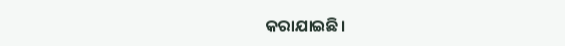କରାଯାଇଛି।